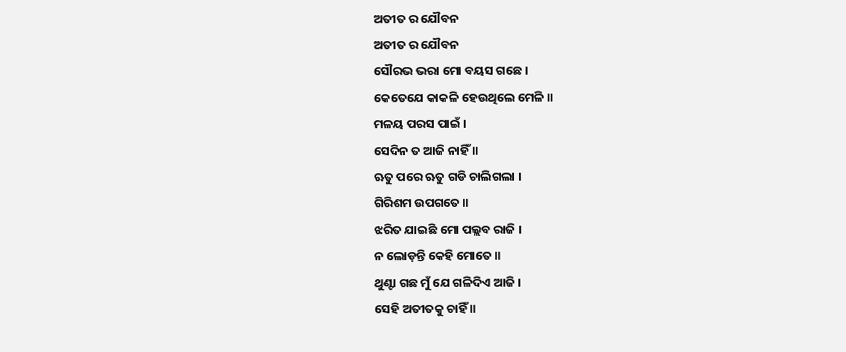ଅତୀତ ର ଯୌବନ
ଅତୀତ ର ଯୌବନ
ସୌରଭ ଭରା ମୋ ବୟସ ଗଛେ ।
କେତେଯେ କାକଳି ହେଉଥିଲେ ମେଳି ॥
ମଳୟ ପରସ ପାଇଁ ।
ସେଦିନ ତ ଆଜି ନାହିଁ ॥
ଋତୁ ପରେ ଋତୁ ଗଡି ଚାଲିଗଲା ।
ଗିରିଶମ ଉପଗତେ ॥
ଝରିତ ଯାଇଛି ମୋ ପଲ୍ଲବ ରାଜି ।
ନ ଲୋଡ଼ନ୍ତି କେହି ମୋତେ ॥
ଥୁଣ୍ଟା ଗଛ ମୁଁ ଯେ ଗଳିଦିଏ ଆଜି ।
ସେହି ଅତୀତକୁ ଚାହିଁ ॥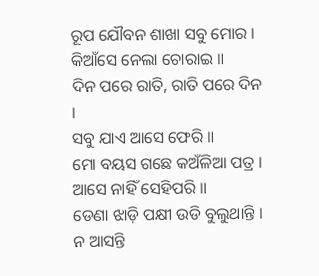ରୂପ ଯୌବନ ଶାଖା ସବୁ ମୋର ।
କିଆଁସେ ନେଲା ଚୋରାଇ ॥
ଦିନ ପରେ ରାତି, ରାତି ପରେ ଦିନ ।
ସବୁ ଯାଏ ଆସେ ଫେରି ॥
ମୋ ବୟସ ଗଛେ କଅଁଳିଆ ପତ୍ର ।
ଆସେ ନାହିଁ ସେହିପରି ॥
ଡେଣା ଝାଡ଼ି ପକ୍ଷୀ ଉଡି ବୁଲୁଥାନ୍ତି ।
ନ ଆସନ୍ତି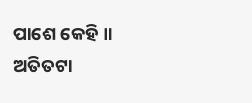ପାଶେ କେହି ॥
ଅତିତଟା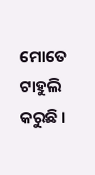ମୋତେ ଟାହୁଲି କରୁଛି ।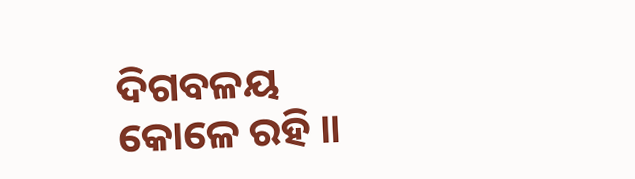ଦିଗବଳୟ କୋଳେ ରହି ॥